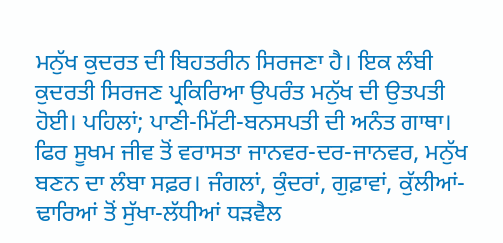ਮਨੁੱਖ ਕੁਦਰਤ ਦੀ ਬਿਹਤਰੀਨ ਸਿਰਜਣਾ ਹੈ। ਇਕ ਲੰਬੀ ਕੁਦਰਤੀ ਸਿਰਜਣ ਪ੍ਰਕਿਰਿਆ ਉਪਰੰਤ ਮਨੁੱਖ ਦੀ ਉਤਪਤੀ ਹੋਈ। ਪਹਿਲਾਂ; ਪਾਣੀ-ਮਿੱਟੀ-ਬਨਸਪਤੀ ਦੀ ਅਨੰਤ ਗਾਥਾ। ਫਿਰ ਸੂਖਮ ਜੀਵ ਤੋਂ ਵਰਾਸਤਾ ਜਾਨਵਰ-ਦਰ-ਜਾਨਵਰ, ਮਨੁੱਖ ਬਣਨ ਦਾ ਲੰਬਾ ਸਫ਼ਰ। ਜੰਗਲਾਂ, ਕੁੰਦਰਾਂ, ਗੁਫ਼ਾਵਾਂ, ਕੁੱਲੀਆਂ-ਢਾਰਿਆਂ ਤੋਂ ਸੁੱਖਾ-ਲੱਧੀਆਂ ਧੜਵੈਲ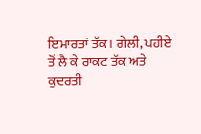ਇਮਾਰਤਾਂ ਤੱਕ। ਗੇਲੀ, ਪਹੀਏ ਤੋਂ ਲੈ ਕੇ ਰਾਕਟ ਤੱਕ ਅਤੇ ਕੁਦਰਤੀ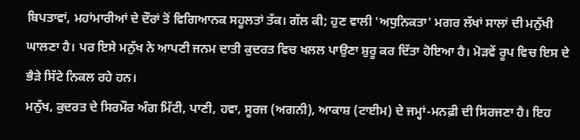ਬਿਪਤਾਵਾਂ, ਮਹਾਂਮਾਰੀਆਂ ਦੇ ਦੌਰਾਂ ਤੋਂ ਵਿਗਿਆਨਕ ਸਹੂਲਤਾਂ ਤੱਕ। ਗੱਲ ਕੀ; ਹੁਣ ਵਾਲੀ 'ਅਧੁਨਿਕਤਾ' ਮਗਰ ਲੱਖਾਂ ਸਾਲਾਂ ਦੀ ਮਨੁੱਖੀ ਘਾਲਣਾ ਹੈ। ਪਰ ਇਸੇ ਮਨੁੱਖ ਨੇ ਆਪਣੀ ਜਨਮ ਦਾਤੀ ਕੁਦਰਤ ਵਿਚ ਖਲਲ ਪਾਉਣਾ ਸ਼ੁਰੂ ਕਰ ਦਿੱਤਾ ਹੋਇਆ ਹੈ। ਮੋੜਵੇਂ ਰੂਪ ਵਿਚ ਇਸ ਦੇ ਭੈੜੇ ਸਿੱਟੇ ਨਿਕਲ ਰਹੇ ਹਨ।
ਮਨੁੱਖ, ਕੁਦਰਤ ਦੇ ਸਿਰਮੌਰ ਅੰਗ ਮਿੱਟੀ, ਪਾਣੀ, ਹਵਾ, ਸੂਰਜ (ਅਗਨੀ), ਆਕਾਸ਼ (ਟਾਈਮ) ਦੇ ਜਮ੍ਹਾਂ-ਮਨਫ਼ੀ ਦੀ ਸਿਰਜਣਾ ਹੈ। ਇਹ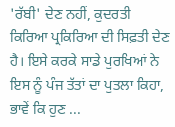'ਰੱਬੀ' ਦੇਣ ਨਹੀਂ, ਕੁਦਰਤੀ ਕਿਰਿਆ ਪ੍ਰਕਿਰਿਆ ਦੀ ਸਿਫ਼ਤੀ ਦੇਣ ਹੈ। ਇਸੇ ਕਰਕੇ ਸਾਡੇ ਪੁਰਖਿਆਂ ਨੇ ਇਸ ਨੂੰ ਪੰਜ ਤੱਤਾਂ ਦਾ ਪੁਤਲਾ ਕਿਹਾ, ਭਾਵੇਂ ਕਿ ਹੁਣ ...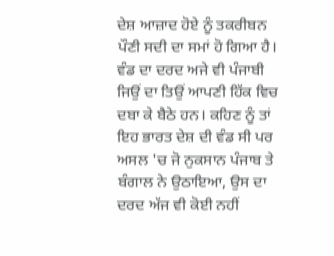ਦੇਸ਼ ਆਜ਼ਾਦ ਹੋਏ ਨੂੰ ਤਕਰੀਬਨ ਪੌਣੀ ਸਦੀ ਦਾ ਸਮਾਂ ਹੋ ਗਿਆ ਹੈ। ਵੰਡ ਦਾ ਦਰਦ ਅਜੇ ਵੀ ਪੰਜਾਬੀ ਜਿਉਂ ਦਾ ਤਿਉਂ ਆਪਣੀ ਹਿੱਕ ਵਿਚ ਦਬਾ ਕੇ ਬੈਠੇ ਹਨ। ਕਹਿਣ ਨੂੰ ਤਾਂ ਇਹ ਭਾਰਤ ਦੇਸ਼ ਦੀ ਵੰਡ ਸੀ ਪਰ ਅਸਲ 'ਚ ਜੋ ਨੁਕਸਾਨ ਪੰਜਾਬ ਤੇ ਬੰਗਾਲ ਨੇ ਉਠਾਇਆ, ਉਸ ਦਾ ਦਰਦ ਅੱਜ ਵੀ ਕੋਈ ਨਹੀਂ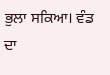ਭੁਲਾ ਸਕਿਆ। ਵੰਡ ਦਾ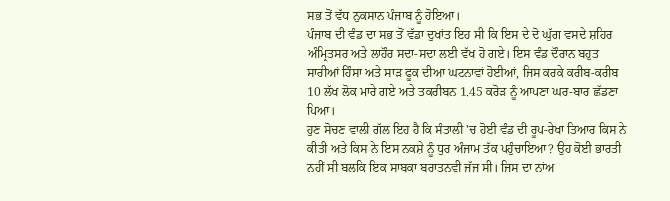ਸਭ ਤੋਂ ਵੱਧ ਨੁਕਸਾਨ ਪੰਜਾਬ ਨੂੰ ਹੋਇਆ।
ਪੰਜਾਬ ਦੀ ਵੰਡ ਦਾ ਸਭ ਤੋਂ ਵੱਡਾ ਦੁਖਾਂਤ ਇਹ ਸੀ ਕਿ ਇਸ ਦੇ ਦੋ ਘੁੱਗ ਵਸਦੇ ਸ਼ਹਿਰ ਅੰਮ੍ਰਿਤਸਰ ਅਤੇ ਲਾਹੌਰ ਸਦਾ-ਸਦਾ ਲਈ ਵੱਖ ਹੋ ਗਏ। ਇਸ ਵੰਡ ਦੌਰਾਨ ਬਹੁਤ ਸਾਰੀਆਂ ਹਿੰਸਾ ਅਤੇ ਸਾੜ ਫੂਕ ਦੀਆ ਘਟਨਾਵਾਂ ਹੋਈਆਂ, ਜਿਸ ਕਰਕੇ ਕਰੀਬ-ਕਰੀਬ 10 ਲੱਖ ਲੋਕ ਮਾਰੇ ਗਏ ਅਤੇ ਤਕਰੀਬਨ 1.45 ਕਰੋੜ ਨੂੰ ਆਪਣਾ ਘਰ-ਬਾਰ ਛੱਡਣਾ ਪਿਆ।
ਹੁਣ ਸੋਚਣ ਵਾਲੀ ਗੱਲ ਇਹ ਹੈ ਕਿ ਸੰਤਾਲੀ 'ਚ ਹੋਈ ਵੰਡ ਦੀ ਰੂਪ-ਰੇਖਾ ਤਿਆਰ ਕਿਸ ਨੇ ਕੀਤੀ ਅਤੇ ਕਿਸ ਨੇ ਇਸ ਨਕਸ਼ੇ ਨੂੰ ਧੁਰ ਅੰਜਾਮ ਤੱਕ ਪਹੁੰਚਾਇਆ? ਉਹ ਕੋਈ ਭਾਰਤੀ ਨਹੀਂ ਸੀ ਬਲਕਿ ਇਕ ਸਾਬਕਾ ਬਰਾਤਨਵੀ ਜੱਜ ਸੀ। ਜਿਸ ਦਾ ਨਾਂਅ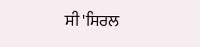ਸੀ 'ਸਿਰਲ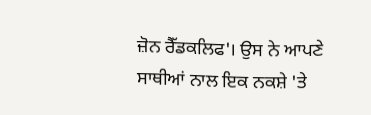ਜ਼ੋਨ ਰੈੱਡਕਲਿਫ'। ਉਸ ਨੇ ਆਪਣੇ ਸਾਥੀਆਂ ਨਾਲ ਇਕ ਨਕਸ਼ੇ 'ਤੇ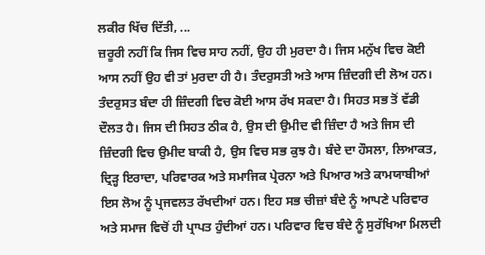ਲਕੀਰ ਖਿੱਚ ਦਿੱਤੀ, ...
ਜ਼ਰੂਰੀ ਨਹੀਂ ਕਿ ਜਿਸ ਵਿਚ ਸਾਹ ਨਹੀਂ, ਉਹ ਹੀ ਮੁਰਦਾ ਹੈ। ਜਿਸ ਮਨੁੱਖ ਵਿਚ ਕੋਈ ਆਸ ਨਹੀਂ ਉਹ ਵੀ ਤਾਂ ਮੁਰਦਾ ਹੀ ਹੈ। ਤੰਦਰੁਸਤੀ ਅਤੇ ਆਸ ਜ਼ਿੰਦਗੀ ਦੀ ਲੋਅ ਹਨ। ਤੰਦਰੁਸਤ ਬੰਦਾ ਹੀ ਜ਼ਿੰਦਗੀ ਵਿਚ ਕੋਈ ਆਸ ਰੱਖ ਸਕਦਾ ਹੈ। ਸਿਹਤ ਸਭ ਤੋਂ ਵੱਡੀ ਦੌਲਤ ਹੈ। ਜਿਸ ਦੀ ਸਿਹਤ ਠੀਕ ਹੈ, ਉਸ ਦੀ ਉਮੀਦ ਵੀ ਜ਼ਿੰਦਾ ਹੈ ਅਤੇ ਜਿਸ ਦੀ ਜ਼ਿੰਦਗੀ ਵਿਚ ਉਮੀਦ ਬਾਕੀ ਹੈ, ਉਸ ਵਿਚ ਸਭ ਕੁਝ ਹੈ। ਬੰਦੇ ਦਾ ਹੌਸਲਾ, ਲਿਆਕਤ, ਦ੍ਰਿੜ੍ਹ ਇਰਾਦਾ, ਪਰਿਵਾਰਕ ਅਤੇ ਸਮਾਜਿਕ ਪ੍ਰੇਰਨਾ ਅਤੇ ਪਿਆਰ ਅਤੇ ਕਾਮਯਾਬੀਆਂ ਇਸ ਲੋਅ ਨੂੰ ਪ੍ਰਜਵਲਤ ਰੱਖਦੀਆਂ ਹਨ। ਇਹ ਸਭ ਚੀਜ਼ਾਂ ਬੰਦੇ ਨੂੰ ਆਪਣੇ ਪਰਿਵਾਰ ਅਤੇ ਸਮਾਜ ਵਿਚੋਂ ਹੀ ਪ੍ਰਾਪਤ ਹੁੰਦੀਆਂ ਹਨ। ਪਰਿਵਾਰ ਵਿਚ ਬੰਦੇ ਨੂੰ ਸੁਰੱਖਿਆ ਮਿਲਦੀ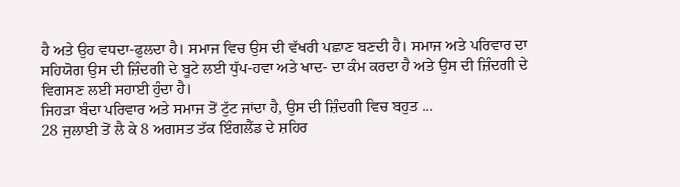ਹੈ ਅਤੇ ਉਹ ਵਧਦਾ-ਫੁਲਦਾ ਹੈ। ਸਮਾਜ ਵਿਚ ਉਸ ਦੀ ਵੱਖਰੀ ਪਛਾਣ ਬਣਦੀ ਹੈ। ਸਮਾਜ ਅਤੇ ਪਰਿਵਾਰ ਦਾ ਸਹਿਯੋਗ ਉਸ ਦੀ ਜ਼ਿੰਦਗੀ ਦੇ ਬੂਟੇ ਲਈ ਧੁੱਪ-ਹਵਾ ਅਤੇ ਖਾਦ- ਦਾ ਕੰਮ ਕਰਦਾ ਹੈ ਅਤੇ ਉਸ ਦੀ ਜ਼ਿੰਦਗੀ ਦੇ ਵਿਗਸਣ ਲਈ ਸਹਾਈ ਹੁੰਦਾ ਹੈ।
ਜਿਹੜਾ ਬੰਦਾ ਪਰਿਵਾਰ ਅਤੇ ਸਮਾਜ ਤੋਂ ਟੁੱਟ ਜਾਂਦਾ ਹੈ, ਉਸ ਦੀ ਜ਼ਿੰਦਗੀ ਵਿਚ ਬਹੁਤ ...
28 ਜੁਲਾਈ ਤੋਂ ਲੈ ਕੇ 8 ਅਗਸਤ ਤੱਕ ਇੰਗਲੈਂਡ ਦੇ ਸ਼ਹਿਰ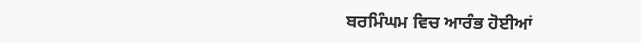ਬਰਮਿੰਘਮ ਵਿਚ ਆਰੰਭ ਹੋਈਆਂ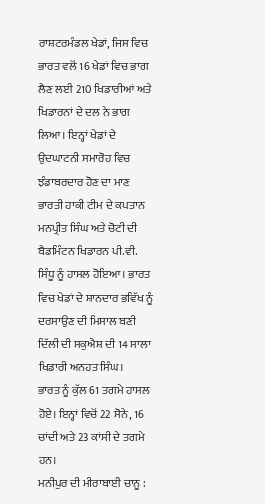ਰਾਸ਼ਟਰਮੰਡਲ ਖੇਡਾਂ, ਜਿਸ ਵਿਚ ਭਾਰਤ ਵਲੋਂ 16 ਖੇਡਾਂ ਵਿਚ ਭਾਗ ਲੈਣ ਲਈ 210 ਖਿਡਾਰੀਆਂ ਅਤੇ ਖਿਡਾਰਨਾਂ ਦੇ ਦਲ ਨੇ ਭਾਗ ਲਿਆ। ਇਨ੍ਹਾਂ ਖੇਡਾਂ ਦੇ ਉਦਘਾਟਨੀ ਸਮਾਰੋਹ ਵਿਚ ਝੰਡਾਬਰਦਾਰ ਹੋਣ ਦਾ ਮਾਣ ਭਾਰਤੀ ਹਾਕੀ ਟੀਮ ਦੇ ਕਪਤਾਨ ਮਨਪ੍ਰੀਤ ਸਿੰਘ ਅਤੇ ਚੋਟੀ ਦੀ ਬੈਡਮਿੰਟਨ ਖਿਡਾਰਨ ਪੀ.ਵੀ. ਸਿੰਧੂ ਨੂੰ ਹਾਸਲ ਹੋਇਆ। ਭਾਰਤ ਵਿਚ ਖੇਡਾਂ ਦੇ ਸ਼ਾਨਦਾਰ ਭਵਿੱਖ ਨੂੰ ਦਰਸਾਉਣ ਦੀ ਮਿਸਾਲ ਬਣੀ ਦਿੱਲੀ ਦੀ ਸਕੁਐਸ਼ ਦੀ 14 ਸਾਲਾ ਖਿਡਾਰੀ ਅਨਹਤ ਸਿੰਘ।
ਭਾਰਤ ਨੂੰ ਕੁੱਲ 61 ਤਗਮੇ ਹਾਸਲ ਹੋਏ। ਇਨ੍ਹਾਂ ਵਿਚੋਂ 22 ਸੋਨੇ, 16 ਚਾਂਦੀ ਅਤੇ 23 ਕਾਂਸੀ ਦੇ ਤਗਮੇ ਹਨ।
ਮਨੀਪੁਰ ਦੀ ਮੀਰਾਬਾਈ ਚਾਨੂ :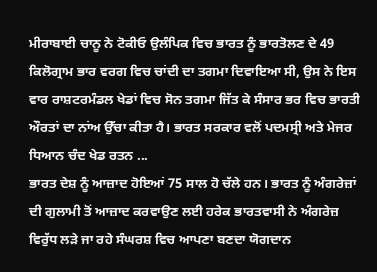ਮੀਰਾਬਾਈ ਚਾਨੂ ਨੇ ਟੋਕੀਓ ਉਲੰਪਿਕ ਵਿਚ ਭਾਰਤ ਨੂੰ ਭਾਰਤੋਲਣ ਦੇ 49 ਕਿਲੋਗ੍ਰਾਮ ਭਾਰ ਵਰਗ ਵਿਚ ਚਾਂਦੀ ਦਾ ਤਗਮਾ ਦਿਵਾਇਆ ਸੀ, ਉਸ ਨੇ ਇਸ ਵਾਰ ਰਾਸ਼ਟਰਮੰਡਲ ਖੇਡਾਂ ਵਿਚ ਸੋਨ ਤਗਮਾ ਜਿੱਤ ਕੇ ਸੰਸਾਰ ਭਰ ਵਿਚ ਭਾਰਤੀ ਔਰਤਾਂ ਦਾ ਨਾਂਅ ਉੱਚਾ ਕੀਤਾ ਹੈ। ਭਾਰਤ ਸਰਕਾਰ ਵਲੋਂ ਪਦਮਸ੍ਰੀ ਅਤੇ ਮੇਜਰ ਧਿਆਨ ਚੰਦ ਖੇਡ ਰਤਨ ...
ਭਾਰਤ ਦੇਸ਼ ਨੂੰ ਆਜ਼ਾਦ ਹੋਇਆਂ 75 ਸਾਲ ਹੋ ਚੱਲੇ ਹਨ। ਭਾਰਤ ਨੂੰ ਅੰਗਰੇਜ਼ਾਂ ਦੀ ਗੁਲਾਮੀ ਤੋਂ ਆਜ਼ਾਦ ਕਰਵਾਉਣ ਲਈ ਹਰੇਕ ਭਾਰਤਵਾਸੀ ਨੇ ਅੰਗਰੇਜ਼ ਵਿਰੁੱਧ ਲੜੇ ਜਾ ਰਹੇ ਸੰਘਰਸ਼ ਵਿਚ ਆਪਣਾ ਬਣਦਾ ਯੋਗਦਾਨ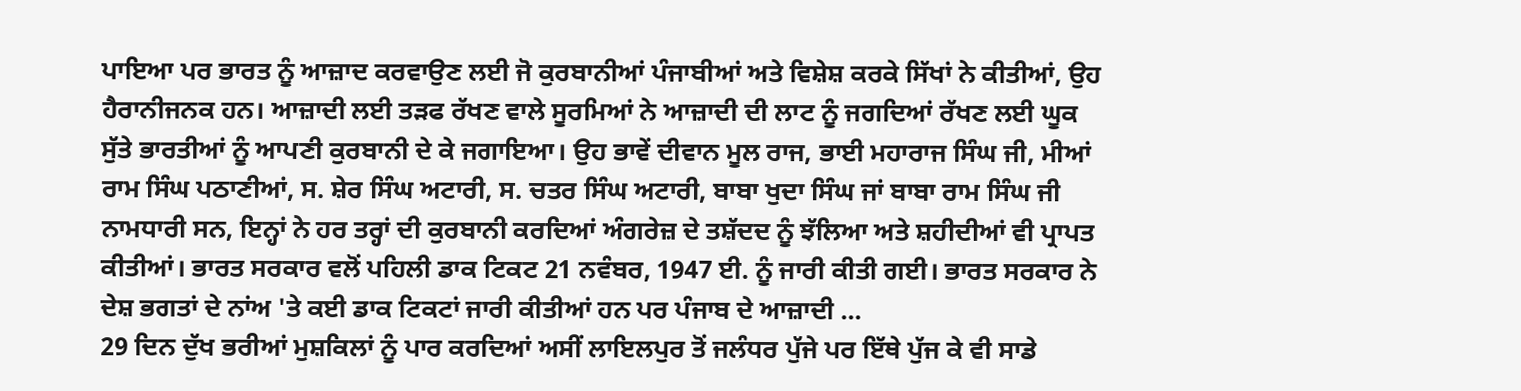ਪਾਇਆ ਪਰ ਭਾਰਤ ਨੂੰ ਆਜ਼ਾਦ ਕਰਵਾਉਣ ਲਈ ਜੋ ਕੁਰਬਾਨੀਆਂ ਪੰਜਾਬੀਆਂ ਅਤੇ ਵਿਸ਼ੇਸ਼ ਕਰਕੇ ਸਿੱਖਾਂ ਨੇ ਕੀਤੀਆਂ, ਉਹ ਹੈਰਾਨੀਜਨਕ ਹਨ। ਆਜ਼ਾਦੀ ਲਈ ਤੜਫ ਰੱਖਣ ਵਾਲੇ ਸੂਰਮਿਆਂ ਨੇ ਆਜ਼ਾਦੀ ਦੀ ਲਾਟ ਨੂੰ ਜਗਦਿਆਂ ਰੱਖਣ ਲਈ ਘੂਕ ਸੁੱਤੇ ਭਾਰਤੀਆਂ ਨੂੰ ਆਪਣੀ ਕੁਰਬਾਨੀ ਦੇ ਕੇ ਜਗਾਇਆ। ਉਹ ਭਾਵੇਂ ਦੀਵਾਨ ਮੂਲ ਰਾਜ, ਭਾਈ ਮਹਾਰਾਜ ਸਿੰਘ ਜੀ, ਮੀਆਂ ਰਾਮ ਸਿੰਘ ਪਠਾਣੀਆਂ, ਸ. ਸ਼ੇਰ ਸਿੰਘ ਅਟਾਰੀ, ਸ. ਚਤਰ ਸਿੰਘ ਅਟਾਰੀ, ਬਾਬਾ ਖੁਦਾ ਸਿੰਘ ਜਾਂ ਬਾਬਾ ਰਾਮ ਸਿੰਘ ਜੀ ਨਾਮਧਾਰੀ ਸਨ, ਇਨ੍ਹਾਂ ਨੇ ਹਰ ਤਰ੍ਹਾਂ ਦੀ ਕੁਰਬਾਨੀ ਕਰਦਿਆਂ ਅੰਗਰੇਜ਼ ਦੇ ਤਸ਼ੱਦਦ ਨੂੰ ਝੱਲਿਆ ਅਤੇ ਸ਼ਹੀਦੀਆਂ ਵੀ ਪ੍ਰਾਪਤ ਕੀਤੀਆਂ। ਭਾਰਤ ਸਰਕਾਰ ਵਲੋਂ ਪਹਿਲੀ ਡਾਕ ਟਿਕਟ 21 ਨਵੰਬਰ, 1947 ਈ. ਨੂੰ ਜਾਰੀ ਕੀਤੀ ਗਈ। ਭਾਰਤ ਸਰਕਾਰ ਨੇ ਦੇਸ਼ ਭਗਤਾਂ ਦੇ ਨਾਂਅ 'ਤੇ ਕਈ ਡਾਕ ਟਿਕਟਾਂ ਜਾਰੀ ਕੀਤੀਆਂ ਹਨ ਪਰ ਪੰਜਾਬ ਦੇ ਆਜ਼ਾਦੀ ...
29 ਦਿਨ ਦੁੱਖ ਭਰੀਆਂ ਮੁਸ਼ਕਿਲਾਂ ਨੂੰ ਪਾਰ ਕਰਦਿਆਂ ਅਸੀਂ ਲਾਇਲਪੁਰ ਤੋਂ ਜਲੰਧਰ ਪੁੱਜੇ ਪਰ ਇੱਥੇ ਪੁੱਜ ਕੇ ਵੀ ਸਾਡੇ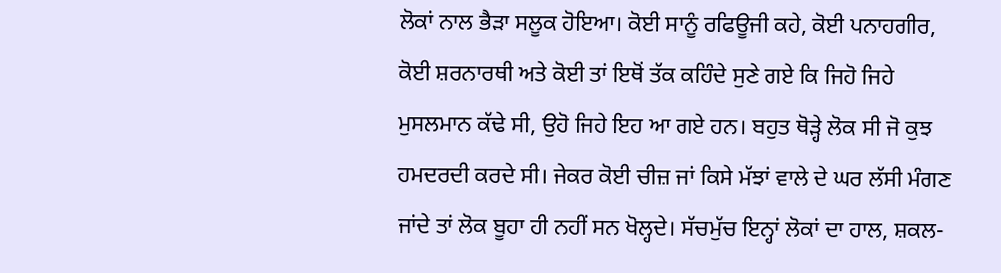ਲੋਕਾਂ ਨਾਲ ਭੈੜਾ ਸਲੂਕ ਹੋਇਆ। ਕੋਈ ਸਾਨੂੰ ਰਫਿਊਜੀ ਕਹੇ, ਕੋਈ ਪਨਾਹਗੀਰ, ਕੋਈ ਸ਼ਰਨਾਰਥੀ ਅਤੇ ਕੋਈ ਤਾਂ ਇਥੋਂ ਤੱਕ ਕਹਿੰਦੇ ਸੁਣੇ ਗਏ ਕਿ ਜਿਹੋ ਜਿਹੇ ਮੁਸਲਮਾਨ ਕੱਢੇ ਸੀ, ਉਹੋ ਜਿਹੇ ਇਹ ਆ ਗਏ ਹਨ। ਬਹੁਤ ਥੋੜ੍ਹੇ ਲੋਕ ਸੀ ਜੋ ਕੁਝ ਹਮਦਰਦੀ ਕਰਦੇ ਸੀ। ਜੇਕਰ ਕੋਈ ਚੀਜ਼ ਜਾਂ ਕਿਸੇ ਮੱਝਾਂ ਵਾਲੇ ਦੇ ਘਰ ਲੱਸੀ ਮੰਗਣ ਜਾਂਦੇ ਤਾਂ ਲੋਕ ਬੂਹਾ ਹੀ ਨਹੀਂ ਸਨ ਖੋਲ੍ਹਦੇ। ਸੱਚਮੁੱਚ ਇਨ੍ਹਾਂ ਲੋਕਾਂ ਦਾ ਹਾਲ, ਸ਼ਕਲ-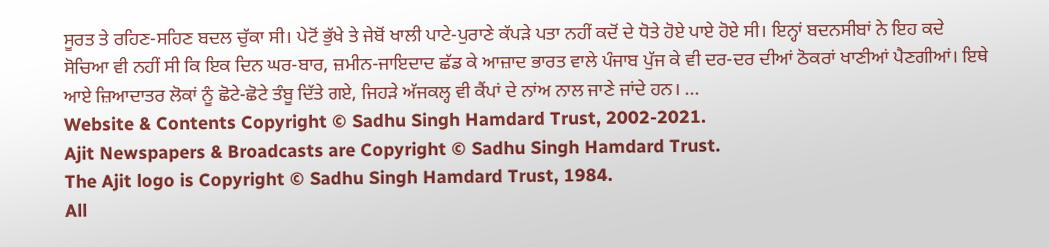ਸੂਰਤ ਤੇ ਰਹਿਣ-ਸਹਿਣ ਬਦਲ ਚੁੱਕਾ ਸੀ। ਪੇਟੋਂ ਭੁੱਖੇ ਤੇ ਜੇਬੋਂ ਖਾਲੀ ਪਾਟੇ-ਪੁਰਾਣੇ ਕੱਪੜੇ ਪਤਾ ਨਹੀਂ ਕਦੋਂ ਦੇ ਧੋਤੇ ਹੋਏ ਪਾਏ ਹੋਏ ਸੀ। ਇਨ੍ਹਾਂ ਬਦਨਸੀਬਾਂ ਨੇ ਇਹ ਕਦੇ ਸੋਚਿਆ ਵੀ ਨਹੀਂ ਸੀ ਕਿ ਇਕ ਦਿਨ ਘਰ-ਬਾਰ, ਜ਼ਮੀਨ-ਜਾਇਦਾਦ ਛੱਡ ਕੇ ਆਜ਼ਾਦ ਭਾਰਤ ਵਾਲੇ ਪੰਜਾਬ ਪੁੱਜ ਕੇ ਵੀ ਦਰ-ਦਰ ਦੀਆਂ ਠੋਕਰਾਂ ਖਾਣੀਆਂ ਪੈਣਗੀਆਂ। ਇਥੇ ਆਏ ਜ਼ਿਆਦਾਤਰ ਲੋਕਾਂ ਨੂੰ ਛੋਟੇ-ਛੋਟੇ ਤੰਬੂ ਦਿੱਤੇ ਗਏ, ਜਿਹੜੇ ਅੱਜਕਲ੍ਹ ਵੀ ਕੈਂਪਾਂ ਦੇ ਨਾਂਅ ਨਾਲ ਜਾਣੇ ਜਾਂਦੇ ਹਨ। ...
Website & Contents Copyright © Sadhu Singh Hamdard Trust, 2002-2021.
Ajit Newspapers & Broadcasts are Copyright © Sadhu Singh Hamdard Trust.
The Ajit logo is Copyright © Sadhu Singh Hamdard Trust, 1984.
All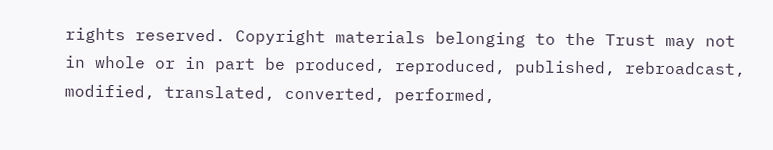rights reserved. Copyright materials belonging to the Trust may not in whole or in part be produced, reproduced, published, rebroadcast, modified, translated, converted, performed,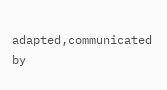adapted,communicated by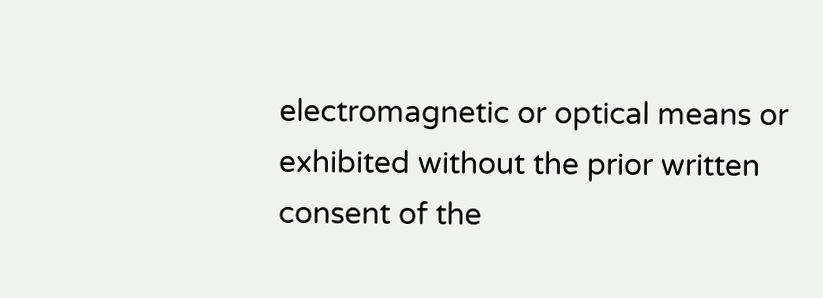electromagnetic or optical means or exhibited without the prior written consent of the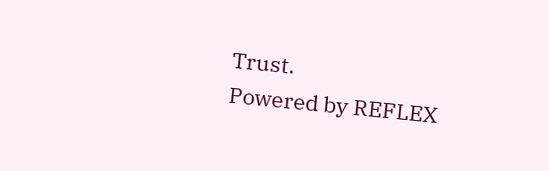Trust.
Powered by REFLEX